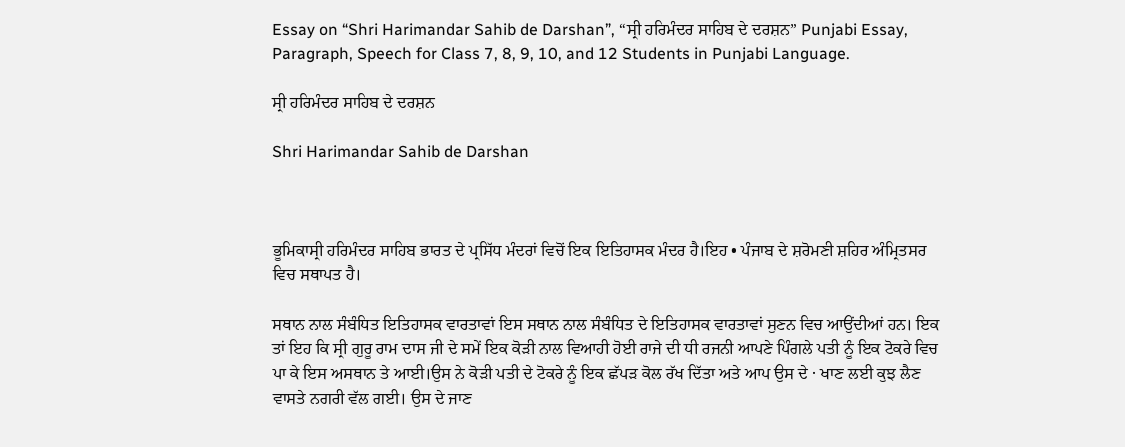Essay on “Shri Harimandar Sahib de Darshan”, “ਸ੍ਰੀ ਹਰਿਮੰਦਰ ਸਾਹਿਬ ਦੇ ਦਰਸ਼ਨ” Punjabi Essay, Paragraph, Speech for Class 7, 8, 9, 10, and 12 Students in Punjabi Language.

ਸ੍ਰੀ ਹਰਿਮੰਦਰ ਸਾਹਿਬ ਦੇ ਦਰਸ਼ਨ

Shri Harimandar Sahib de Darshan



ਭੂਮਿਕਾਸ੍ਰੀ ਹਰਿਮੰਦਰ ਸਾਹਿਬ ਭਾਰਤ ਦੇ ਪ੍ਰਸਿੱਧ ਮੰਦਰਾਂ ਵਿਚੋਂ ਇਕ ਇਤਿਹਾਸਕ ਮੰਦਰ ਹੈ।ਇਹ • ਪੰਜਾਬ ਦੇ ਸ਼ਰੋਮਣੀ ਸ਼ਹਿਰ ਅੰਮ੍ਰਿਤਸਰ ਵਿਚ ਸਥਾਪਤ ਹੈ।

ਸਥਾਨ ਨਾਲ ਸੰਬੰਧਿਤ ਇਤਿਹਾਸਕ ਵਾਰਤਾਵਾਂ ਇਸ ਸਥਾਨ ਨਾਲ ਸੰਬੰਧਿਤ ਦੇ ਇਤਿਹਾਸਕ ਵਾਰਤਾਵਾਂ ਸੁਣਨ ਵਿਚ ਆਉਂਦੀਆਂ ਹਨ। ਇਕ ਤਾਂ ਇਹ ਕਿ ਸ੍ਰੀ ਗੁਰੂ ਰਾਮ ਦਾਸ ਜੀ ਦੇ ਸਮੇਂ ਇਕ ਕੋੜੀ ਨਾਲ ਵਿਆਹੀ ਹੋਈ ਰਾਜੇ ਦੀ ਧੀ ਰਜਨੀ ਆਪਣੇ ਪਿੰਗਲੇ ਪਤੀ ਨੂੰ ਇਕ ਟੋਕਰੇ ਵਿਚ ਪਾ ਕੇ ਇਸ ਅਸਥਾਨ ਤੇ ਆਈ।ਉਸ ਨੇ ਕੋੜੀ ਪਤੀ ਦੇ ਟੋਕਰੇ ਨੂੰ ਇਕ ਛੱਪੜ ਕੋਲ ਰੱਖ ਦਿੱਤਾ ਅਤੇ ਆਪ ਉਸ ਦੇ · ਖਾਣ ਲਈ ਕੁਝ ਲੈਣ ਵਾਸਤੇ ਨਗਰੀ ਵੱਲ ਗਈ। ਉਸ ਦੇ ਜਾਣ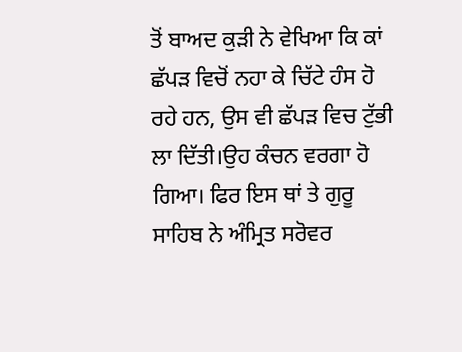ਤੋਂ ਬਾਅਦ ਕੁੜੀ ਨੇ ਵੇਖਿਆ ਕਿ ਕਾਂ ਛੱਪੜ ਵਿਚੋਂ ਨਹਾ ਕੇ ਚਿੱਟੇ ਹੰਸ ਹੋ ਰਹੇ ਹਨ, ਉਸ ਵੀ ਛੱਪੜ ਵਿਚ ਟੁੱਭੀ ਲਾ ਦਿੱਤੀ।ਉਹ ਕੰਚਨ ਵਰਗਾ ਹੋ ਗਿਆ। ਫਿਰ ਇਸ ਥਾਂ ਤੇ ਗੁਰੂ ਸਾਹਿਬ ਨੇ ਅੰਮ੍ਰਿਤ ਸਰੋਵਰ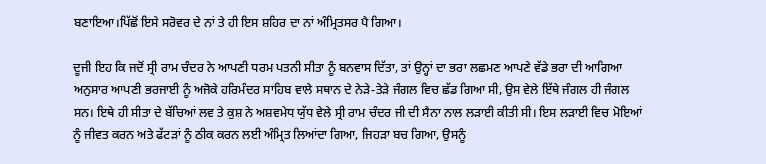ਬਣਾਇਆ।ਪਿੱਛੋਂ ਇਸੇ ਸਰੋਵਰ ਦੇ ਨਾਂ ਤੇ ਹੀ ਇਸ ਸ਼ਹਿਰ ਦਾ ਨਾਂ ਅੰਮ੍ਰਿਤਸਰ ਪੈ ਗਿਆ।

ਦੂਜੀ ਇਹ ਕਿ ਜਦੋਂ ਸ੍ਰੀ ਰਾਮ ਚੰਦਰ ਨੇ ਆਪਣੀ ਧਰਮ ਪਤਨੀ ਸੀਤਾ ਨੂੰ ਬਨਵਾਸ ਦਿੱਤਾ, ਤਾਂ ਉਨ੍ਹਾਂ ਦਾ ਭਰਾ ਲਛਮਣ ਆਪਣੇ ਵੱਡੇ ਭਰਾ ਦੀ ਆਗਿਆ ਅਨੁਸਾਰ ਆਪਣੀ ਭਰਜਾਈ ਨੂੰ ਅਜੋਕੇ ਹਰਿਮੰਦਰ ਸਾਹਿਬ ਵਾਲੇ ਸਥਾਨ ਦੇ ਨੇੜੇ-ਤੇੜੇ ਜੰਗਲ ਵਿਚ ਛੱਡ ਗਿਆ ਸੀ, ਉਸ ਵੇਲੇ ਇੱਥੇ ਜੰਗਲ ਹੀ ਜੰਗਲ ਸਨ। ਇਥੇ ਹੀ ਸੀਤਾ ਦੇ ਬੱਚਿਆਂ ਲਵ ਤੇ ਕੁਸ਼ ਨੇ ਅਸ਼ਵਮੇਧ ਯੁੱਧ ਵੇਲੇ ਸ੍ਰੀ ਰਾਮ ਚੰਦਰ ਜੀ ਦੀ ਸੈਨਾ ਨਾਲ ਲੜਾਈ ਕੀਤੀ ਸੀ। ਇਸ ਲੜਾਈ ਵਿਚ ਮੋਇਆਂ ਨੂੰ ਜੀਵਤ ਕਰਨ ਅਤੇ ਫੱਟੜਾਂ ਨੂੰ ਠੀਕ ਕਰਨ ਲਈ ਅੰਮ੍ਰਿਤ ਲਿਆਂਦਾ ਗਿਆ, ਜਿਹੜਾ ਬਚ ਗਿਆ, ਉਸਨੂੰ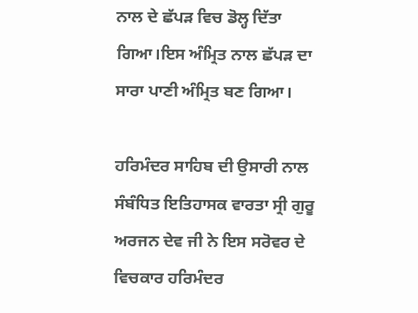ਨਾਲ ਦੇ ਛੱਪੜ ਵਿਚ ਡੋਲ੍ਹ ਦਿੱਤਾ ਗਿਆ।ਇਸ ਅੰਮ੍ਰਿਤ ਨਾਲ ਛੱਪੜ ਦਾ ਸਾਰਾ ਪਾਣੀ ਅੰਮ੍ਰਿਤ ਬਣ ਗਿਆ।

ਹਰਿਮੰਦਰ ਸਾਹਿਬ ਦੀ ਉਸਾਰੀ ਨਾਲ ਸੰਬੰਧਿਤ ਇਤਿਹਾਸਕ ਵਾਰਤਾ ਸ੍ਰੀ ਗੁਰੂ ਅਰਜਨ ਦੇਵ ਜੀ ਨੇ ਇਸ ਸਰੋਵਰ ਦੇ ਵਿਚਕਾਰ ਹਰਿਮੰਦਰ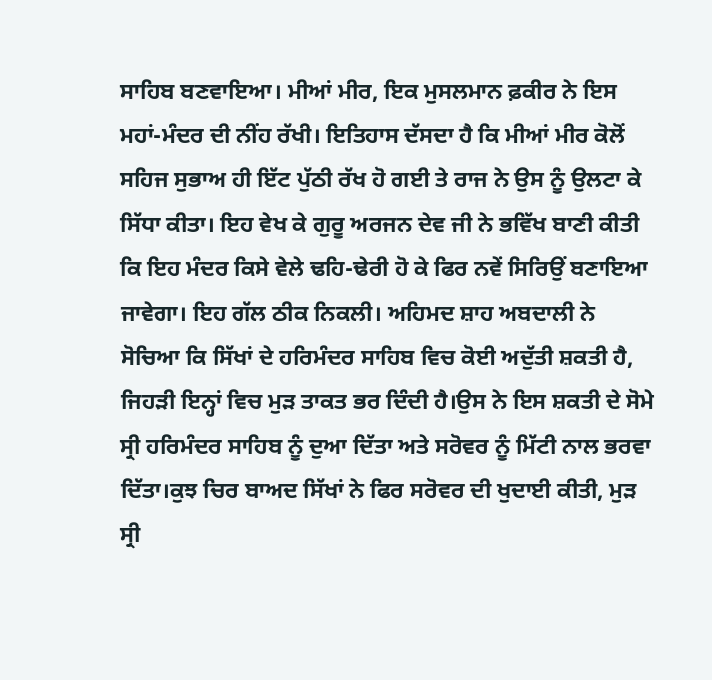ਸਾਹਿਬ ਬਣਵਾਇਆ। ਮੀਆਂ ਮੀਰ, ਇਕ ਮੁਸਲਮਾਨ ਫ਼ਕੀਰ ਨੇ ਇਸ ਮਹਾਂ-ਮੰਦਰ ਦੀ ਨੀਂਹ ਰੱਖੀ। ਇਤਿਹਾਸ ਦੱਸਦਾ ਹੈ ਕਿ ਮੀਆਂ ਮੀਰ ਕੋਲੋਂ ਸਹਿਜ ਸੁਭਾਅ ਹੀ ਇੱਟ ਪੁੱਠੀ ਰੱਖ ਹੋ ਗਈ ਤੇ ਰਾਜ ਨੇ ਉਸ ਨੂੰ ਉਲਟਾ ਕੇ ਸਿੱਧਾ ਕੀਤਾ। ਇਹ ਵੇਖ ਕੇ ਗੁਰੂ ਅਰਜਨ ਦੇਵ ਜੀ ਨੇ ਭਵਿੱਖ ਬਾਣੀ ਕੀਤੀ ਕਿ ਇਹ ਮੰਦਰ ਕਿਸੇ ਵੇਲੇ ਢਹਿ-ਢੇਰੀ ਹੋ ਕੇ ਫਿਰ ਨਵੇਂ ਸਿਰਿਉਂ ਬਣਾਇਆ ਜਾਵੇਗਾ। ਇਹ ਗੱਲ ਠੀਕ ਨਿਕਲੀ। ਅਹਿਮਦ ਸ਼ਾਹ ਅਬਦਾਲੀ ਨੇ ਸੋਚਿਆ ਕਿ ਸਿੱਖਾਂ ਦੇ ਹਰਿਮੰਦਰ ਸਾਹਿਬ ਵਿਚ ਕੋਈ ਅਦੁੱਤੀ ਸ਼ਕਤੀ ਹੈ, ਜਿਹੜੀ ਇਨ੍ਹਾਂ ਵਿਚ ਮੁੜ ਤਾਕਤ ਭਰ ਦਿੰਦੀ ਹੈ।ਉਸ ਨੇ ਇਸ ਸ਼ਕਤੀ ਦੇ ਸੋਮੇ ਸ੍ਰੀ ਹਰਿਮੰਦਰ ਸਾਹਿਬ ਨੂੰ ਦੁਆ ਦਿੱਤਾ ਅਤੇ ਸਰੋਵਰ ਨੂੰ ਮਿੱਟੀ ਨਾਲ ਭਰਵਾ ਦਿੱਤਾ।ਕੁਝ ਚਿਰ ਬਾਅਦ ਸਿੱਖਾਂ ਨੇ ਫਿਰ ਸਰੋਵਰ ਦੀ ਖੁਦਾਈ ਕੀਤੀ, ਮੁੜ ਸ੍ਰੀ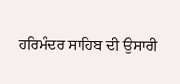ਹਰਿਮੰਦਰ ਸਾਹਿਬ ਦੀ ਉਸਾਰੀ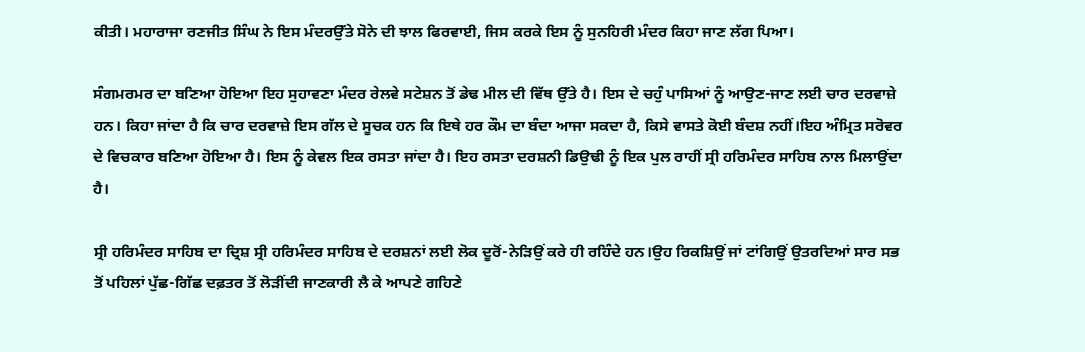ਕੀਤੀ। ਮਹਾਰਾਜਾ ਰਣਜੀਤ ਸਿੰਘ ਨੇ ਇਸ ਮੰਦਰਉੱਤੇ ਸੋਨੇ ਦੀ ਝਾਲ ਫਿਰਵਾਈ, ਜਿਸ ਕਰਕੇ ਇਸ ਨੂੰ ਸੁਨਹਿਰੀ ਮੰਦਰ ਕਿਹਾ ਜਾਣ ਲੱਗ ਪਿਆ।

ਸੰਗਮਰਮਰ ਦਾ ਬਣਿਆ ਹੋਇਆ ਇਹ ਸੁਹਾਵਣਾ ਮੰਦਰ ਰੇਲਵੇ ਸਟੇਸ਼ਨ ਤੋਂ ਡੇਢ ਮੀਲ ਦੀ ਵਿੱਥ ਉੱਤੇ ਹੈ। ਇਸ ਦੇ ਚਹੁੰ ਪਾਸਿਆਂ ਨੂੰ ਆਉਣ-ਜਾਣ ਲਈ ਚਾਰ ਦਰਵਾਜ਼ੇ ਹਨ। ਕਿਹਾ ਜਾਂਦਾ ਹੈ ਕਿ ਚਾਰ ਦਰਵਾਜ਼ੇ ਇਸ ਗੱਲ ਦੇ ਸੂਚਕ ਹਨ ਕਿ ਇਥੇ ਹਰ ਕੌਮ ਦਾ ਬੰਦਾ ਆਜਾ ਸਕਦਾ ਹੈ, ਕਿਸੇ ਵਾਸਤੇ ਕੋਈ ਬੰਦਸ਼ ਨਹੀਂ।ਇਹ ਅੰਮ੍ਰਿਤ ਸਰੋਵਰ ਦੇ ਵਿਚਕਾਰ ਬਣਿਆ ਹੋਇਆ ਹੈ। ਇਸ ਨੂੰ ਕੇਵਲ ਇਕ ਰਸਤਾ ਜਾਂਦਾ ਹੈ। ਇਹ ਰਸਤਾ ਦਰਸ਼ਨੀ ਡਿਉਢੀ ਨੂੰ ਇਕ ਪੁਲ ਰਾਹੀਂ ਸ੍ਰੀ ਹਰਿਮੰਦਰ ਸਾਹਿਬ ਨਾਲ ਮਿਲਾਉਂਦਾ ਹੈ।

ਸ੍ਰੀ ਹਰਿਮੰਦਰ ਸਾਹਿਬ ਦਾ ਦ੍ਰਿਸ਼ ਸ੍ਰੀ ਹਰਿਮੰਦਰ ਸਾਹਿਬ ਦੇ ਦਰਸ਼ਨਾਂ ਲਈ ਲੋਕ ਦੂਰੋਂ-ਨੇੜਿਉਂ ਕਰੇ ਹੀ ਰਹਿੰਦੇ ਹਨ।ਉਹ ਰਿਕਸ਼ਿਉਂ ਜਾਂ ਟਾਂਗਿਉਂ ਉਤਰਦਿਆਂ ਸਾਰ ਸਭ ਤੋਂ ਪਹਿਲਾਂ ਪੁੱਛ-ਗਿੱਛ ਦਫ਼ਤਰ ਤੋਂ ਲੋੜੀਂਦੀ ਜਾਣਕਾਰੀ ਲੈ ਕੇ ਆਪਣੇ ਗਹਿਣੇ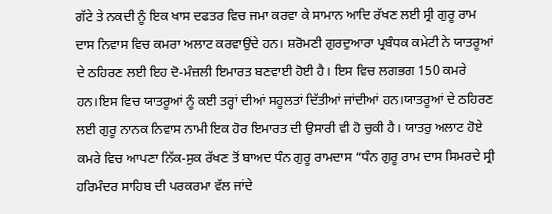ਗੱਟੇ ਤੇ ਨਕਦੀ ਨੂੰ ਇਕ ਖਾਸ ਦਫਤਰ ਵਿਚ ਜਮਾ ਕਰਵਾ ਕੇ ਸਾਮਾਨ ਆਦਿ ਰੱਖਣ ਲਈ ਸ੍ਰੀ ਗੁਰੂ ਰਾਮ ਦਾਸ ਨਿਵਾਸ ਵਿਚ ਕਮਰਾ ਅਲਾਟ ਕਰਵਾਉਂਦੇ ਹਨ। ਸ਼ਰੋਮਣੀ ਗੁਰਦੁਆਰਾ ਪ੍ਰਬੰਧਕ ਕਮੇਟੀ ਨੇ ਯਾਤਰੂਆਂ ਦੇ ਠਹਿਰਣ ਲਈ ਇਹ ਦੋ-ਮੰਜ਼ਲੀ ਇਮਾਰਤ ਬਣਵਾਈ ਹੋਈ ਹੈ। ਇਸ ਵਿਚ ਲਗਭਗ 150 ਕਮਰੇ ਹਨ।ਇਸ ਵਿਚ ਯਾਤਰੂਆਂ ਨੂੰ ਕਈ ਤਰ੍ਹਾਂ ਦੀਆਂ ਸਹੂਲਤਾਂ ਦਿੱਤੀਆਂ ਜਾਂਦੀਆਂ ਹਨ।ਯਾਤਰੂਆਂ ਦੇ ਠਹਿਰਣ ਲਈ ਗੁਰੂ ਨਾਨਕ ਨਿਵਾਸ ਨਾਮੀ ਇਕ ਹੋਰ ਇਮਾਰਤ ਦੀ ਉਸਾਰੀ ਵੀ ਹੋ ਚੁਕੀ ਹੈ। ਯਾਤਰੁ ਅਲਾਟ ਹੋਏ ਕਮਰੇ ਵਿਚ ਆਪਣਾ ਨਿੱਕ-ਸੁਕ ਰੱਖਣ ਤੋਂ ਬਾਅਦ ਧੰਨ ਗੁਰੂ ਰਾਮਦਾਸ “ਧੰਨ ਗੁਰੂ ਰਾਮ ਦਾਸ ਸਿਮਰਦੇ ਸ੍ਰੀ ਹਰਿਮੰਦਰ ਸਾਹਿਬ ਦੀ ਪਰਕਰਮਾ ਵੱਲ ਜਾਂਦੇ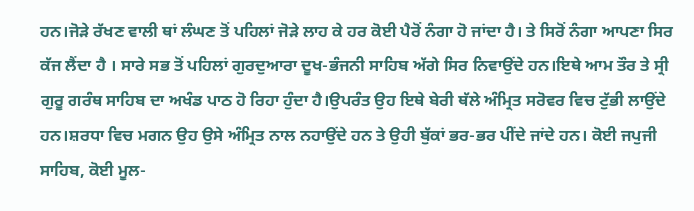ਹਨ।ਜੋੜੇ ਰੱਖਣ ਵਾਲੀ ਥਾਂ ਲੰਘਣ ਤੋਂ ਪਹਿਲਾਂ ਜੋੜੇ ਲਾਹ ਕੇ ਹਰ ਕੋਈ ਪੈਰੋਂ ਨੰਗਾ ਹੋ ਜਾਂਦਾ ਹੈ। ਤੇ ਸਿਰੋਂ ਨੰਗਾ ਆਪਣਾ ਸਿਰ ਕੱਜ ਲੈਂਦਾ ਹੈ । ਸਾਰੇ ਸਭ ਤੋਂ ਪਹਿਲਾਂ ਗੁਰਦੁਆਰਾ ਦੂਖ-ਭੰਜਨੀ ਸਾਹਿਬ ਅੱਗੇ ਸਿਰ ਨਿਵਾਉਂਦੇ ਹਨ।ਇਥੇ ਆਮ ਤੌਰ ਤੇ ਸ੍ਰੀ ਗੁਰੂ ਗਰੰਥ ਸਾਹਿਬ ਦਾ ਅਖੰਡ ਪਾਠ ਹੋ ਰਿਹਾ ਹੁੰਦਾ ਹੈ।ਉਪਰੰਤ ਉਹ ਇਥੇ ਬੇਰੀ ਥੱਲੇ ਅੰਮ੍ਰਿਤ ਸਰੋਵਰ ਵਿਚ ਟੁੱਭੀ ਲਾਉਂਦੇ ਹਨ।ਸ਼ਰਧਾ ਵਿਚ ਮਗਨ ਉਹ ਉਸੇ ਅੰਮ੍ਰਿਤ ਨਾਲ ਨਹਾਉਂਦੇ ਹਨ ਤੇ ਉਹੀ ਬੁੱਕਾਂ ਭਰ-ਭਰ ਪੀਂਦੇ ਜਾਂਦੇ ਹਨ। ਕੋਈ ਜਪੁਜੀ ਸਾਹਿਬ, ਕੋਈ ਮੂਲ-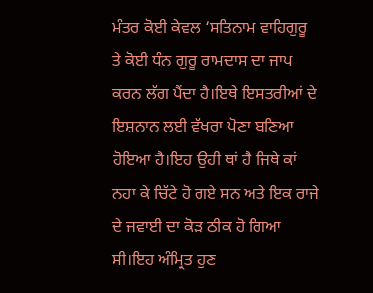ਮੰਤਰ ਕੋਈ ਕੇਵਲ ‘ਸਤਿਨਾਮ ਵਾਹਿਗੁਰੂ ਤੇ ਕੋਈ ਧੰਨ ਗੁਰੂ ਰਾਮਦਾਸ ਦਾ ਜਾਪ ਕਰਨ ਲੱਗ ਪੈਂਦਾ ਹੈ।ਇਥੇ ਇਸਤਰੀਆਂ ਦੇ ਇਸ਼ਨਾਨ ਲਈ ਵੱਖਰਾ ਪੋਣਾ ਬਣਿਆ ਹੋਇਆ ਹੈ।ਇਹ ਉਹੀ ਥਾਂ ਹੈ ਜਿਥੇ ਕਾਂ ਨਹਾ ਕੇ ਚਿੱਟੇ ਹੋ ਗਏ ਸਨ ਅਤੇ ਇਕ ਰਾਜੇ ਦੇ ਜਵਾਈ ਦਾ ਕੋੜ ਠੀਕ ਹੋ ਗਿਆ ਸੀ।ਇਹ ਅੰਮ੍ਰਿਤ ਹੁਣ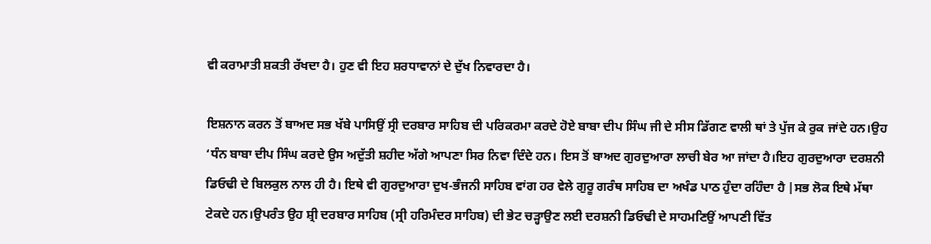ਵੀ ਕਰਾਮਾਤੀ ਸ਼ਕਤੀ ਰੱਖਦਾ ਹੈ। ਹੁਣ ਵੀ ਇਹ ਸ਼ਰਧਾਵਾਨਾਂ ਦੇ ਦੁੱਖ ਨਿਵਾਰਦਾ ਹੈ।

ਇਸ਼ਨਾਨ ਕਰਨ ਤੋਂ ਬਾਅਦ ਸਭ ਖੱਬੇ ਪਾਸਿਉਂ ਸ੍ਰੀ ਦਰਬਾਰ ਸਾਹਿਬ ਦੀ ਪਰਿਕਰਮਾ ਕਰਦੇ ਹੋਏ ਬਾਬਾ ਦੀਪ ਸਿੰਘ ਜੀ ਦੇ ਸੀਸ ਡਿੱਗਣ ਵਾਲੀ ਥਾਂ ਤੇ ਪੁੱਜ ਕੇ ਰੁਕ ਜਾਂਦੇ ਹਨ।ਉਹ ‘ਧੰਨ ਬਾਬਾ ਦੀਪ ਸਿੰਘ ਕਰਦੇ ਉਸ ਅਦੁੱਤੀ ਸ਼ਹੀਦ ਅੱਗੇ ਆਪਣਾ ਸਿਰ ਨਿਵਾ ਦਿੰਦੇ ਹਨ। ਇਸ ਤੋਂ ਬਾਅਦ ਗੁਰਦੁਆਰਾ ਲਾਚੀ ਬੇਰ ਆ ਜਾਂਦਾ ਹੈ।ਇਹ ਗੁਰਦੁਆਰਾ ਦਰਸ਼ਨੀ ਡਿਓਢੀ ਦੇ ਬਿਲਕੁਲ ਨਾਲ ਹੀ ਹੈ। ਇਥੇ ਵੀ ਗੁਰਦੁਆਰਾ ਦੁਖ-ਭੰਜਨੀ ਸਾਹਿਬ ਵਾਂਗ ਹਰ ਵੇਲੇ ਗੁਰੂ ਗਰੰਥ ਸਾਹਿਬ ਦਾ ਅਖੰਡ ਪਾਠ ਹੁੰਦਾ ਰਹਿੰਦਾ ਹੈ |ਸਭ ਲੋਕ ਇਥੇ ਮੱਥਾ ਟੇਕਦੇ ਹਨ।ਉਪਰੰਤ ਉਹ ਸ਼੍ਰੀ ਦਰਬਾਰ ਸਾਹਿਬ (ਸ੍ਰੀ ਹਰਿਮੰਦਰ ਸਾਹਿਬ) ਦੀ ਭੇਟ ਚੜ੍ਹਾਉਣ ਲਈ ਦਰਸ਼ਨੀ ਡਿਓਢੀ ਦੇ ਸਾਹਮਣਿਉਂ ਆਪਣੀ ਵਿੱਤ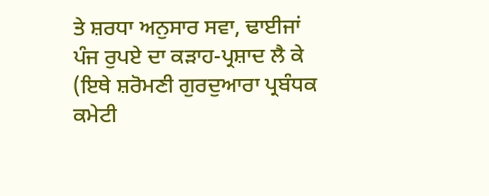ਤੇ ਸ਼ਰਧਾ ਅਨੁਸਾਰ ਸਵਾ, ਢਾਈਜਾਂ ਪੰਜ ਰੁਪਏ ਦਾ ਕੜਾਹ-ਪ੍ਰਸ਼ਾਦ ਲੈ ਕੇ (ਇਥੇ ਸ਼ਰੋਮਣੀ ਗੁਰਦੁਆਰਾ ਪ੍ਰਬੰਧਕ ਕਮੇਟੀ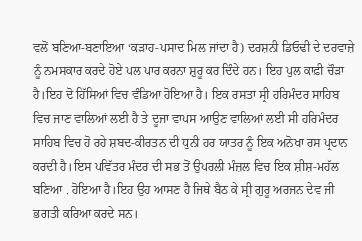ਵਲੋਂ ਬਣਿਆ-ਬਣਾਇਆ ‘ਕੜਾਹ-ਪਸਾਦ ਮਿਲ ਜਾਂਦਾ ਹੈ) ਦਰਸ਼ਨੀ ਡਿਓਢੀ ਦੇ ਦਰਵਾਜ਼ੇ ਨੂੰ ਨਮਸਕਾਰ ਕਰਦੇ ਹੋਏ ਪਲ ਪਾਰ ਕਰਨਾ ਸ਼ੁਰੂ ਕਰ ਦਿੰਦੇ ਹਨ। ਇਹ ਪੁਲ ਕਾਫ਼ੀ ਚੌੜਾ ਹੈ।ਇਹ ਦੋ ਹਿੱਸਿਆਂ ਵਿਚ ਵੰਡਿਆ ਹੋਇਆ ਹੈ। ਇਕ ਰਸਤਾ ਸ੍ਰੀ ਹਰਿਮੰਦਰ ਸਾਹਿਬ ਵਿਚ ਜਾਣ ਵਾਲਿਆਂ ਲਈ ਹੈ ਤੇ ਦੂਜਾ ਵਾਪਸ ਆਉਣ ਵਾਲਿਆਂ ਲਈ ਸੀ ਹਰਿਮੰਦਰ ਸਾਹਿਬ ਵਿਚ ਹੋ ਰਹੇ ਸ਼ਬਦ-ਕੀਰਤਨ ਦੀ ਧੁਨੀ ਹਰ ਯਾਤਰ ਨੂੰ ਇਕ ਅਨੋਖਾ ਰਸ ਪ੍ਰਦਾਨ ਕਰਦੀ ਹੈ।ਇਸ ਪਵਿੱਤਰ ਮੰਦਰ ਦੀ ਸਭ ਤੋਂ ਉਪਰਲੀ ਮੰਜ਼ਲ ਵਿਚ ਇਕ ਸ਼ੀਸ਼-ਮਹੱਲ ਬਣਿਆ . ਹੋਇਆ ਹੈ।ਇਹ ਉਹ ਆਸਣ ਹੈ ਜਿਥੇ ਬੈਠ ਕੇ ਸ੍ਰੀ ਗੁਰੂ ਅਰਜਨ ਦੇਵ ਜੀ ਭਗਤੀ ਕਰਿਆ ਕਰਦੇ ਸਨ।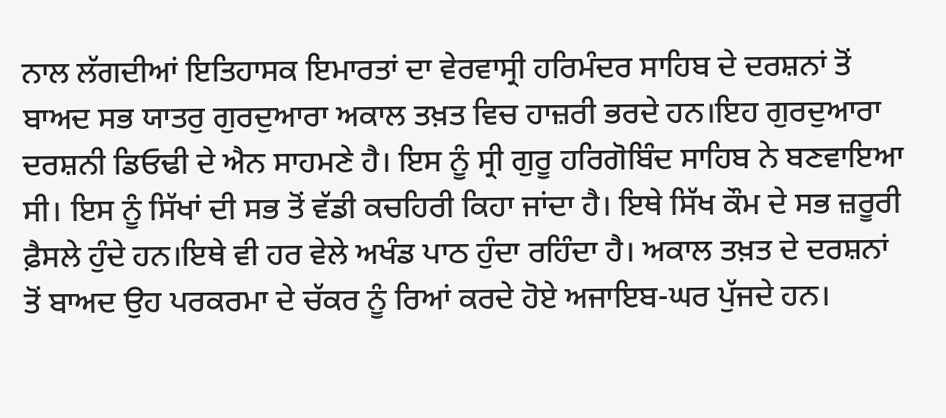ਨਾਲ ਲੱਗਦੀਆਂ ਇਤਿਹਾਸਕ ਇਮਾਰਤਾਂ ਦਾ ਵੇਰਵਾਸ੍ਰੀ ਹਰਿਮੰਦਰ ਸਾਹਿਬ ਦੇ ਦਰਸ਼ਨਾਂ ਤੋਂ ਬਾਅਦ ਸਭ ਯਾਤਰੁ ਗੁਰਦੁਆਰਾ ਅਕਾਲ ਤਖ਼ਤ ਵਿਚ ਹਾਜ਼ਰੀ ਭਰਦੇ ਹਨ।ਇਹ ਗੁਰਦੁਆਰਾ ਦਰਸ਼ਨੀ ਡਿਓਢੀ ਦੇ ਐਨ ਸਾਹਮਣੇ ਹੈ। ਇਸ ਨੂੰ ਸ੍ਰੀ ਗੁਰੂ ਹਰਿਗੋਬਿੰਦ ਸਾਹਿਬ ਨੇ ਬਣਵਾਇਆ ਸੀ। ਇਸ ਨੂੰ ਸਿੱਖਾਂ ਦੀ ਸਭ ਤੋਂ ਵੱਡੀ ਕਚਹਿਰੀ ਕਿਹਾ ਜਾਂਦਾ ਹੈ। ਇਥੇ ਸਿੱਖ ਕੌਮ ਦੇ ਸਭ ਜ਼ਰੂਰੀ ਫ਼ੈਸਲੇ ਹੁੰਦੇ ਹਨ।ਇਥੇ ਵੀ ਹਰ ਵੇਲੇ ਅਖੰਡ ਪਾਠ ਹੁੰਦਾ ਰਹਿੰਦਾ ਹੈ। ਅਕਾਲ ਤਖ਼ਤ ਦੇ ਦਰਸ਼ਨਾਂ ਤੋਂ ਬਾਅਦ ਉਹ ਪਰਕਰਮਾ ਦੇ ਚੱਕਰ ਨੂੰ ਰਿਆਂ ਕਰਦੇ ਹੋਏ ਅਜਾਇਬ-ਘਰ ਪੁੱਜਦੇ ਹਨ।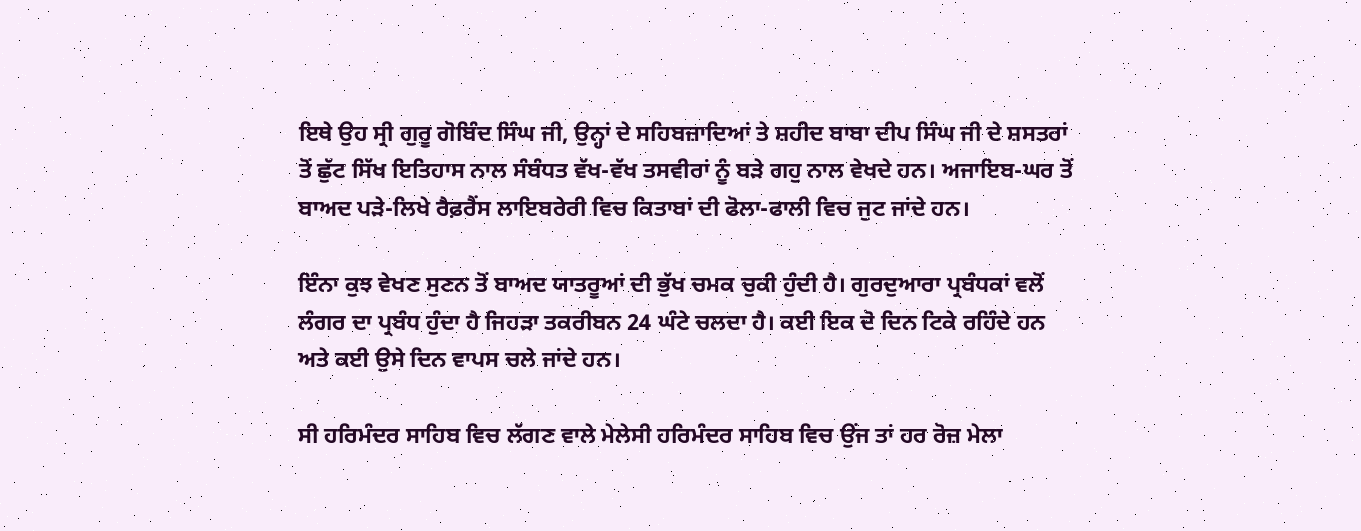ਇਥੇ ਉਹ ਸ੍ਰੀ ਗੁਰੂ ਗੋਬਿੰਦ ਸਿੰਘ ਜੀ, ਉਨ੍ਹਾਂ ਦੇ ਸਹਿਬਜ਼ਾਦਿਆਂ ਤੇ ਸ਼ਹੀਦ ਬਾਬਾ ਦੀਪ ਸਿੰਘ ਜੀ ਦੇ ਸ਼ਸਤਰਾਂ ਤੋਂ ਛੁੱਟ ਸਿੱਖ ਇਤਿਹਾਸ ਨਾਲ ਸੰਬੰਧਤ ਵੱਖ-ਵੱਖ ਤਸਵੀਰਾਂ ਨੂੰ ਬੜੇ ਗਹੁ ਨਾਲ ਵੇਖਦੇ ਹਨ। ਅਜਾਇਬ-ਘਰ ਤੋਂ ਬਾਅਦ ਪੜੇ-ਲਿਖੇ ਰੈਫ਼ਰੈਂਸ ਲਾਇਬਰੇਰੀ ਵਿਚ ਕਿਤਾਬਾਂ ਦੀ ਫੋਲਾ-ਫਾਲੀ ਵਿਚ ਜੁਟ ਜਾਂਦੇ ਹਨ।

ਇੰਨਾ ਕੁਝ ਵੇਖਣ ਸੁਣਨ ਤੋਂ ਬਾਅਦ ਯਾਤਰੂਆਂ ਦੀ ਭੁੱਖ ਚਮਕ ਚੁਕੀ ਹੁੰਦੀ ਹੈ। ਗੁਰਦੁਆਰਾ ਪ੍ਰਬੰਧਕਾਂ ਵਲੋਂ ਲੰਗਰ ਦਾ ਪ੍ਰਬੰਧ ਹੁੰਦਾ ਹੈ ਜਿਹੜਾ ਤਕਰੀਬਨ 24 ਘੰਟੇ ਚਲਦਾ ਹੈ। ਕਈ ਇਕ ਦੋ ਦਿਨ ਟਿਕੇ ਰਹਿੰਦੇ ਹਨ ਅਤੇ ਕਈ ਉਸੇ ਦਿਨ ਵਾਪਸ ਚਲੇ ਜਾਂਦੇ ਹਨ।

ਸੀ ਹਰਿਮੰਦਰ ਸਾਹਿਬ ਵਿਚ ਲੱਗਣ ਵਾਲੇ ਮੇਲੇਸੀ ਹਰਿਮੰਦਰ ਸਾਹਿਬ ਵਿਚ ਉਂਜ ਤਾਂ ਹਰ ਰੋਜ਼ ਮੇਲਾ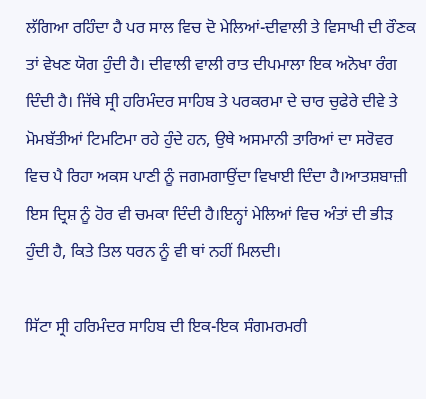ਲੱਗਿਆ ਰਹਿੰਦਾ ਹੈ ਪਰ ਸਾਲ ਵਿਚ ਦੋ ਮੇਲਿਆਂ-ਦੀਵਾਲੀ ਤੇ ਵਿਸਾਖੀ ਦੀ ਰੌਣਕ ਤਾਂ ਵੇਖਣ ਯੋਗ ਹੁੰਦੀ ਹੈ। ਦੀਵਾਲੀ ਵਾਲੀ ਰਾਤ ਦੀਪਮਾਲਾ ਇਕ ਅਨੋਖਾ ਰੰਗ ਦਿੰਦੀ ਹੈ। ਜਿੱਥੇ ਸ੍ਰੀ ਹਰਿਮੰਦਰ ਸਾਹਿਬ ਤੇ ਪਰਕਰਮਾ ਦੇ ਚਾਰ ਚੁਫੇਰੇ ਦੀਵੇ ਤੇ ਮੋਮਬੱਤੀਆਂ ਟਿਮਟਿਮਾ ਰਹੇ ਹੁੰਦੇ ਹਨ, ਉਥੇ ਅਸਮਾਨੀ ਤਾਰਿਆਂ ਦਾ ਸਰੋਵਰ ਵਿਚ ਪੈ ਰਿਹਾ ਅਕਸ ਪਾਣੀ ਨੂੰ ਜਗਮਗਾਉਂਦਾ ਵਿਖਾਈ ਦਿੰਦਾ ਹੈ।ਆਤਸ਼ਬਾਜ਼ੀ ਇਸ ਦ੍ਰਿਸ਼ ਨੂੰ ਹੋਰ ਵੀ ਚਮਕਾ ਦਿੰਦੀ ਹੈ।ਇਨ੍ਹਾਂ ਮੇਲਿਆਂ ਵਿਚ ਅੰਤਾਂ ਦੀ ਭੀੜ ਹੁੰਦੀ ਹੈ, ਕਿਤੇ ਤਿਲ ਧਰਨ ਨੂੰ ਵੀ ਥਾਂ ਨਹੀਂ ਮਿਲਦੀ।

ਸਿੱਟਾ ਸ੍ਰੀ ਹਰਿਮੰਦਰ ਸਾਹਿਬ ਦੀ ਇਕ-ਇਕ ਸੰਗਮਰਮਰੀ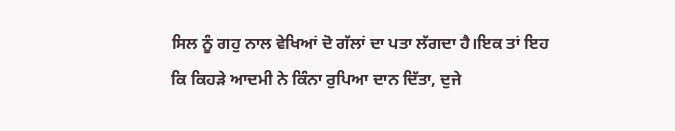ਸਿਲ ਨੂੰ ਗਹੁ ਨਾਲ ਵੇਖਿਆਂ ਦੋ ਗੱਲਾਂ ਦਾ ਪਤਾ ਲੱਗਦਾ ਹੈ।ਇਕ ਤਾਂ ਇਹ ਕਿ ਕਿਹੜੇ ਆਦਮੀ ਨੇ ਕਿੰਨਾ ਰੁਪਿਆ ਦਾਨ ਦਿੱਤਾ, ਦੁਜੇ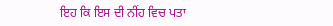ਇਹ ਕਿ ਇਸ ਦੀ ਨੀਂਹ ਵਿਚ ਪਤਾ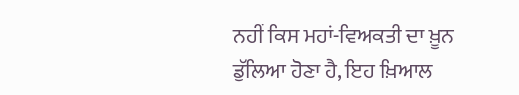ਨਹੀਂ ਕਿਸ ਮਹਾਂ-ਵਿਅਕਤੀ ਦਾ ਖ਼ੂਨ ਡੁੱਲਿਆ ਹੋਣਾ ਹੈ, ਇਹ ਖ਼ਿਆਲ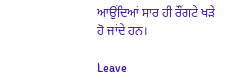ਆਉਂਦਿਆਂ ਸਾਰ ਹੀ ਰੌਂਗਟੇ ਖੜੇ ਹੋ ਜਾਂਦੇ ਹਨ।

Leave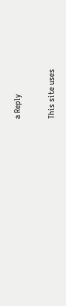a Reply

This site uses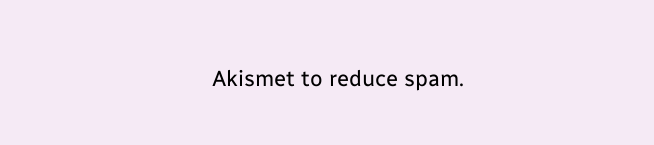Akismet to reduce spam.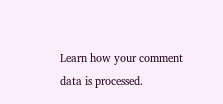Learn how your comment data is processed.